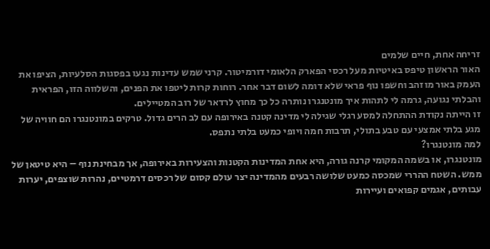זריחה אחת, חיים שלמים
האור הראשון טיפס באיטיות מעל רכסי הפארק הלאומי דורמיטור. קרני שמש עדינות נגעו בפסגות הסלעיות, הציפו את העמק באור מוזהב וחשפו נוף פראי שלא דומה לשום דבר אחר. רוחות קרות ליטפו את הפנים, והשלווה הזו, הפראית והבלתי נגועה, גרמה לי לתהות איך מונטנגרו נותרה כל כך מחוץ לרדאר של רוב המטיילים.
זו הייתה נקודת ההתחלה למסע רגלי שגילה לי מדינה קטנה באירופה עם לב הרים גדול. טרקים במונטנגרו הם חוויה של מגע בלתי אמצעי עם טבע בתולי, תרבות חמה ויופי כמעט בלתי נתפס.
למה מונטנגרו?
מונטנגרו, או בשמה המקומי קרנה גורה, היא אחת המדינות הקטנות והצעירות באירופה, אך מבחינת נוף – היא טיטאן של ממש. השטח ההררי שמכסה כמעט שלושה רבעים מהמדינה יצר עולם קסום של רכסים דרמטיים, נהרות שוצפים, יערות עבותים, אגמים קפואים ועיירות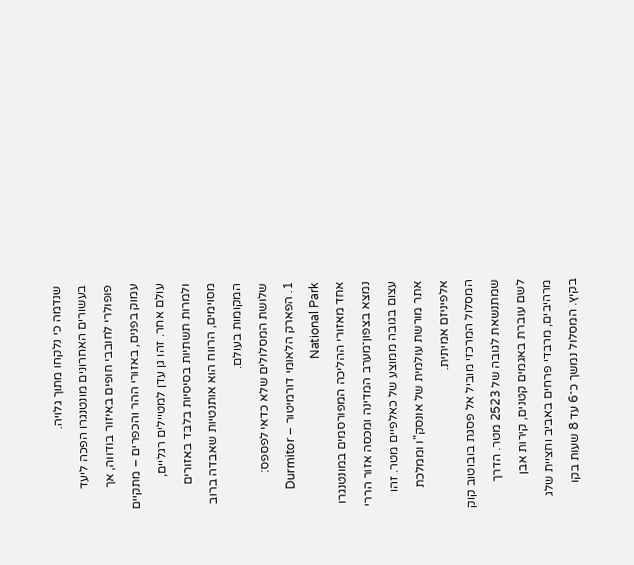שנדמה כי נלקחו מתוך גלויה.
בעשורים האחרונים מונטנגרו הפכה ליעד פופולרי לחובבי חופים באיזור בודווה, אך עמוק בפנים, באזורי ההר והכפרים – מתקיים עולם אחר. זהו גן עדן למטיילים רגליים, ולמרות תשתיות בסיסיות בלבד באזורים מסוימים, הרווח הוא אותנטיות שאבדה ברוב המקומות בעולם.
שלושת המסלולים שלא כדאי לפספס:
1. הפארק הלאומי דורמיטור – Durmitor National Park
אחד מאזורי ההליכה המפורסמים במונטנגרו נמצא בצפון־מערב המדינה ומכסה אזור הררי עצום בגובה ממוצע של כאלפיים מטר. זהו אתר מורשת עולמית של אונסק"ו וממלכת אלפיניזם אמיתית.
המסלול המרכזי מוביל אל פסגת בובוטוב קוק שמתנשאת לגובה של 2523 מטר. הדרך לשם עוברת באגמים קטנים, קירות אבן מרהיבים, מרבדי פרחים באביב וחציית שלג בקיץ. המסלול נמשך כ־6 עד 8 שעות בקו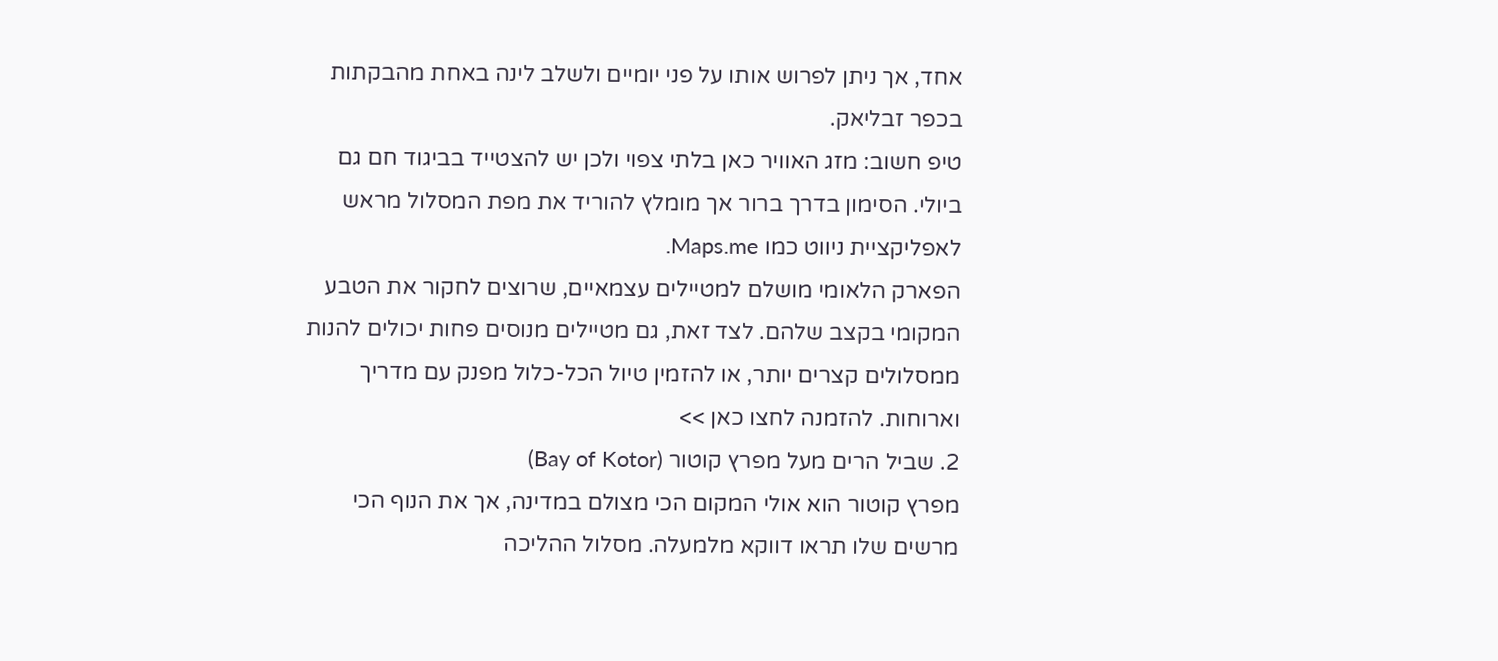אחד, אך ניתן לפרוש אותו על פני יומיים ולשלב לינה באחת מהבקתות בכפר זבליאק.
טיפ חשוב: מזג האוויר כאן בלתי צפוי ולכן יש להצטייד בביגוד חם גם ביולי. הסימון בדרך ברור אך מומלץ להוריד את מפת המסלול מראש לאפליקציית ניווט כמו Maps.me.
הפארק הלאומי מושלם למטיילים עצמאיים, שרוצים לחקור את הטבע המקומי בקצב שלהם. לצד זאת, גם מטיילים מנוסים פחות יכולים להנות ממסלולים קצרים יותר, או להזמין טיול הכל-כלול מפנק עם מדריך וארוחות. להזמנה לחצו כאן >>
2. שביל הרים מעל מפרץ קוטור (Bay of Kotor)
מפרץ קוטור הוא אולי המקום הכי מצולם במדינה, אך את הנוף הכי מרשים שלו תראו דווקא מלמעלה. מסלול ההליכה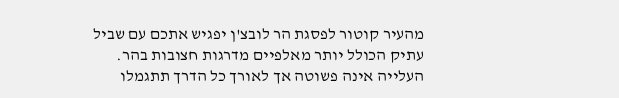מהעיר קוטור לפסגת הר לובצ'ן יפגיש אתכם עם שביל עתיק הכולל יותר מאלפיים מדרגות חצובות בהר.
העלייה אינה פשוטה אך לאורך כל הדרך תתגמלו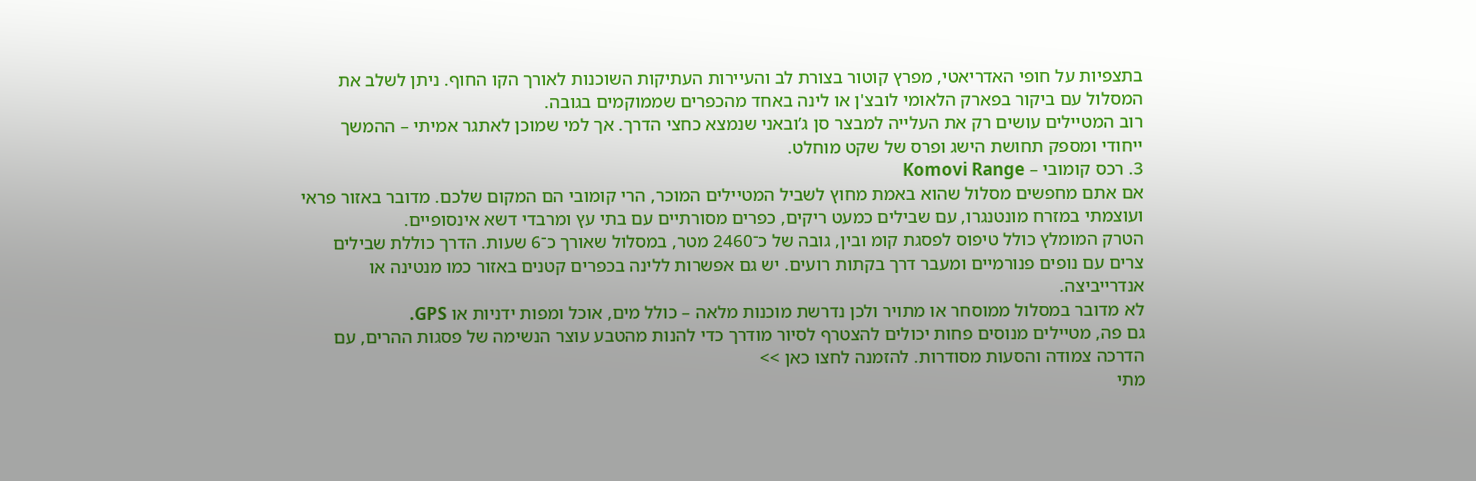בתצפיות על חופי האדריאטי, מפרץ קוטור בצורת לב והעיירות העתיקות השוכנות לאורך הקו החוף. ניתן לשלב את המסלול עם ביקור בפארק הלאומי לובצ'ן או לינה באחד מהכפרים שממוקמים בגובה.
רוב המטיילים עושים רק את העלייה למבצר סן ג’ובאני שנמצא כחצי הדרך. אך למי שמוכן לאתגר אמיתי – ההמשך ייחודי ומספק תחושת הישג ופרס של שקט מוחלט.
3. רכס קומובי – Komovi Range
אם אתם מחפשים מסלול שהוא באמת מחוץ לשביל המטיילים המוכר, הרי קומובי הם המקום שלכם. מדובר באזור פראי ועוצמתי במזרח מונטנגרו, עם שבילים כמעט ריקים, כפרים מסורתיים עם בתי עץ ומרבדי דשא אינסופיים.
הטרק המומלץ כולל טיפוס לפסגת קומ ובין, גובה של כ־2460 מטר, במסלול שאורך כ־6 שעות. הדרך כוללת שבילים צרים עם נופים פנורמיים ומעבר דרך בקתות רועים. יש גם אפשרות ללינה בכפרים קטנים באזור כמו מנטינה או אנדרייביצה.
לא מדובר במסלול ממוסחר או מתויר ולכן נדרשת מוכנות מלאה – כולל מים, אוכל ומפות ידניות או GPS.
גם פה, מטיילים מנוסים פחות יכולים להצטרף לסיור מודרך כדי להנות מהטבע עוצר הנשימה של פסגות ההרים, עם הדרכה צמודה והסעות מסודרות. להזמנה לחצו כאן >>
מתי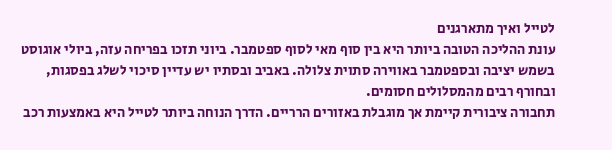לטייל ואיך מתארגנים
עונת ההליכה הטובה ביותר היא בין סוף מאי לסוף ספטמבר. ביוני תזכו בפריחה עזה, ביולי אוגוסט בשמש יציבה ובספטמבר באווירה סתוית צלולה. באביב ובסתיו יש עדיין סיכוי לשלג בפסגות, ובחורף רבים מהמסלולים חסומים.
תחבורה ציבורית קיימת אך מוגבלת באזורים הרריים. הדרך הנוחה ביותר לטייל היא באמצעות רכב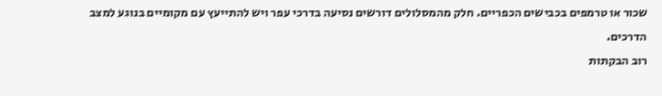שכור או טרמפים בכבישים הכפריים. חלק מהמסלולים דורשים נסיעה בדרכי עפר ויש להתייעץ עם מקומיים בנוגע למצב הדרכים.
רוב הבקתות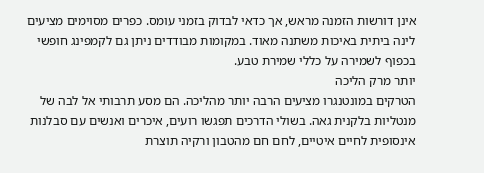אינן דורשות הזמנה מראש, אך כדאי לבדוק בזמני עומס. כפרים מסוימים מציעים לינה ביתית באיכות משתנה מאוד. במקומות מבודדים ניתן גם לקמפינג חופשי בכפוף לשמירה על כללי שמירת טבע.
יותר מרק הליכה
הטרקים במונטנגרו מציעים הרבה יותר מהליכה. הם מסע תרבותי אל לבה של מנטליות בלקנית גאה. בשולי הדרכים תפגשו רועים, איכרים ואנשים עם סבלנות אינסופית לחיים איטיים, לחם חם מהטבון ורקיה תוצרת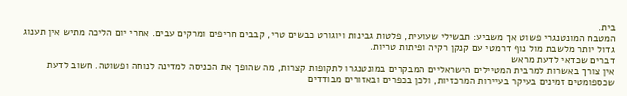בית.
המטבח המונטנגרי פשוט אך משביע: תבשילי שעועית, פלטות גבינות ויוגורט כבשים טרי, קבבים חריפים ומרקים עבים. אחרי יום הליכה מתיש אין תענוג גדול יותר מלשבת מול נוף דרמטי עם קנקן רקיה ופיתות טריות.
דברים שכדאי לדעת מראש
אין צורך באשרות למרבית המטיילים הישראליים המבקרים במונטנגרו לתקופות קצרות, מה שהופך את הכניסה למדינה לנוחה ופשוטה. חשוב לדעת שכספומטים זמינים בעיקר בעיירות המרכזיות, ולכן בכפרים ובאזורים מבודדים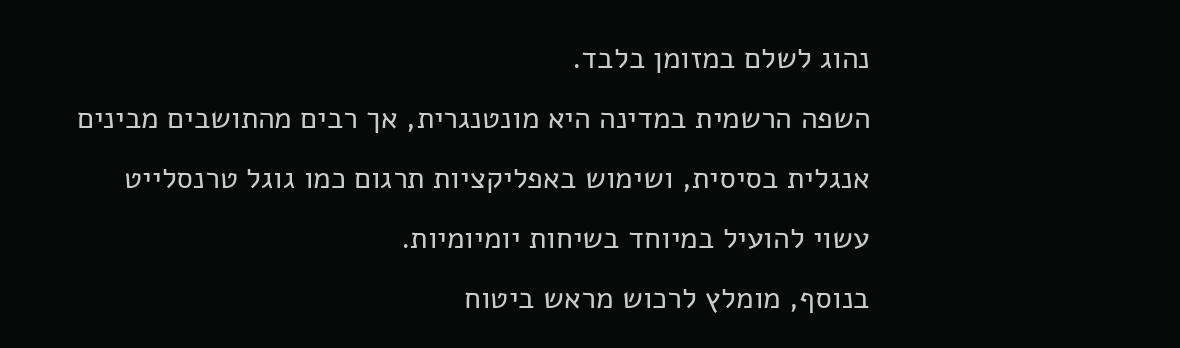נהוג לשלם במזומן בלבד.
השפה הרשמית במדינה היא מונטנגרית, אך רבים מהתושבים מבינים אנגלית בסיסית, ושימוש באפליקציות תרגום כמו גוגל טרנסלייט עשוי להועיל במיוחד בשיחות יומיומיות.
בנוסף, מומלץ לרכוש מראש ביטוח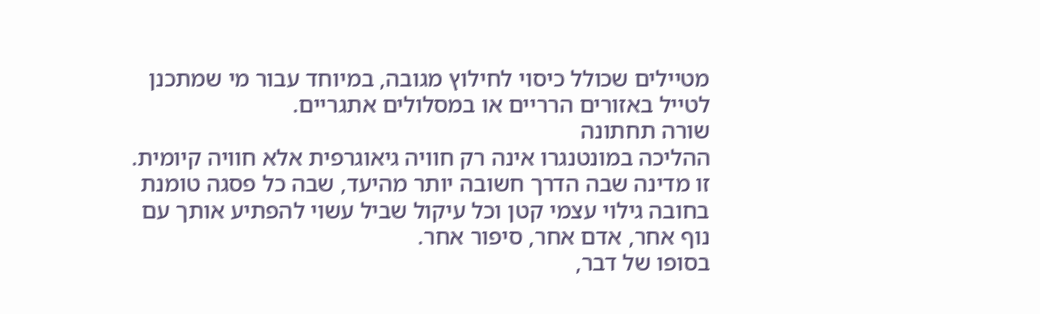מטיילים שכולל כיסוי לחילוץ מגובה, במיוחד עבור מי שמתכנן לטייל באזורים הרריים או במסלולים אתגריים.
שורה תחתונה
ההליכה במונטנגרו אינה רק חוויה גיאוגרפית אלא חוויה קיומית. זו מדינה שבה הדרך חשובה יותר מהיעד, שבה כל פסגה טומנת בחובה גילוי עצמי קטן וכל עיקול שביל עשוי להפתיע אותך עם נוף אחר, אדם אחר, סיפור אחר.
בסופו של דבר,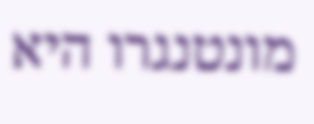מונטנגרו היא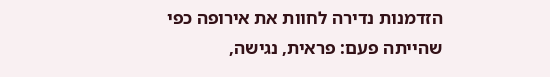הזדמנות נדירה לחוות את אירופה כפי שהייתה פעם: פראית, נגישה,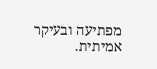מפתיעה ובעיקר אמיתית.